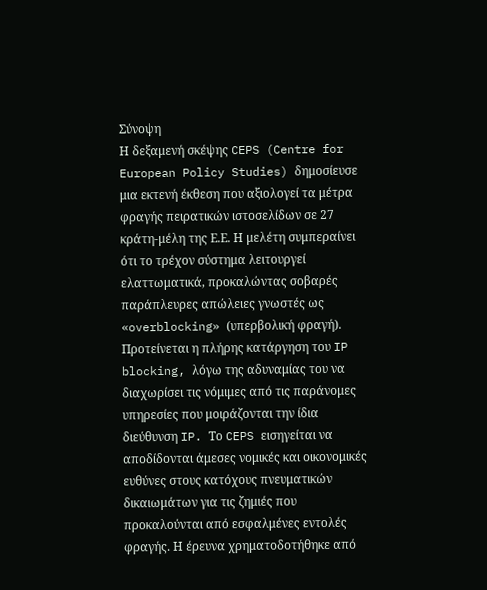Σύνοψη
Η δεξαμενή σκέψης CEPS (Centre for European Policy Studies) δημοσίευσε μια εκτενή έκθεση που αξιολογεί τα μέτρα φραγής πειρατικών ιστοσελίδων σε 27 κράτη-μέλη της Ε.Ε. Η μελέτη συμπεραίνει ότι το τρέχον σύστημα λειτουργεί ελαττωματικά, προκαλώντας σοβαρές παράπλευρες απώλειες γνωστές ως «overblocking» (υπερβολική φραγή). Προτείνεται η πλήρης κατάργηση του IP blocking, λόγω της αδυναμίας του να διαχωρίσει τις νόμιμες από τις παράνομες υπηρεσίες που μοιράζονται την ίδια διεύθυνση IP. Το CEPS εισηγείται να αποδίδονται άμεσες νομικές και οικονομικές ευθύνες στους κατόχους πνευματικών δικαιωμάτων για τις ζημιές που προκαλούνται από εσφαλμένες εντολές φραγής. Η έρευνα χρηματοδοτήθηκε από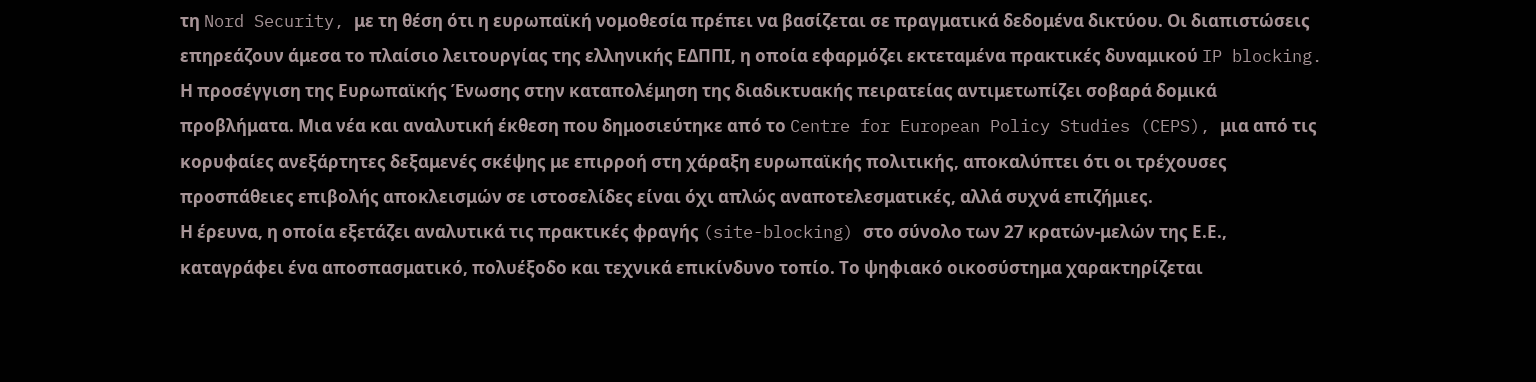τη Nord Security, με τη θέση ότι η ευρωπαϊκή νομοθεσία πρέπει να βασίζεται σε πραγματικά δεδομένα δικτύου. Οι διαπιστώσεις επηρεάζουν άμεσα το πλαίσιο λειτουργίας της ελληνικής ΕΔΠΠΙ, η οποία εφαρμόζει εκτεταμένα πρακτικές δυναμικού IP blocking.
Η προσέγγιση της Ευρωπαϊκής Ένωσης στην καταπολέμηση της διαδικτυακής πειρατείας αντιμετωπίζει σοβαρά δομικά προβλήματα. Μια νέα και αναλυτική έκθεση που δημοσιεύτηκε από το Centre for European Policy Studies (CEPS), μια από τις κορυφαίες ανεξάρτητες δεξαμενές σκέψης με επιρροή στη χάραξη ευρωπαϊκής πολιτικής, αποκαλύπτει ότι οι τρέχουσες προσπάθειες επιβολής αποκλεισμών σε ιστοσελίδες είναι όχι απλώς αναποτελεσματικές, αλλά συχνά επιζήμιες.
Η έρευνα, η οποία εξετάζει αναλυτικά τις πρακτικές φραγής (site-blocking) στο σύνολο των 27 κρατών-μελών της Ε.Ε., καταγράφει ένα αποσπασματικό, πολυέξοδο και τεχνικά επικίνδυνο τοπίο. Το ψηφιακό οικοσύστημα χαρακτηρίζεται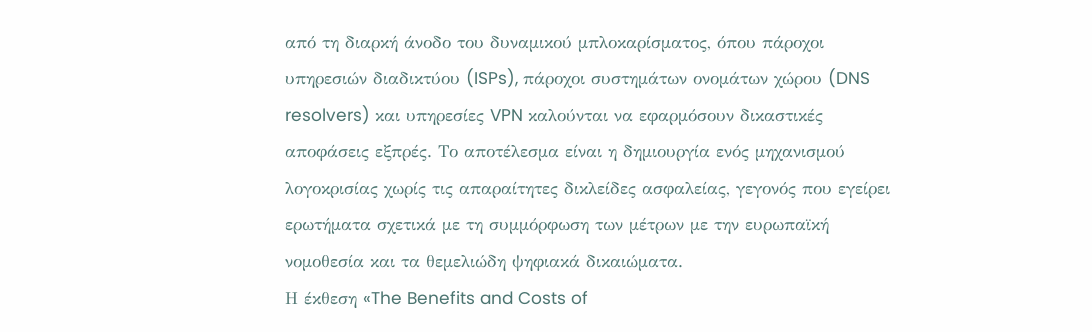από τη διαρκή άνοδο του δυναμικού μπλοκαρίσματος, όπου πάροχοι υπηρεσιών διαδικτύου (ISPs), πάροχοι συστημάτων ονομάτων χώρου (DNS resolvers) και υπηρεσίες VPN καλούνται να εφαρμόσουν δικαστικές αποφάσεις εξπρές. Το αποτέλεσμα είναι η δημιουργία ενός μηχανισμού λογοκρισίας χωρίς τις απαραίτητες δικλείδες ασφαλείας, γεγονός που εγείρει ερωτήματα σχετικά με τη συμμόρφωση των μέτρων με την ευρωπαϊκή νομοθεσία και τα θεμελιώδη ψηφιακά δικαιώματα.
Η έκθεση «The Benefits and Costs of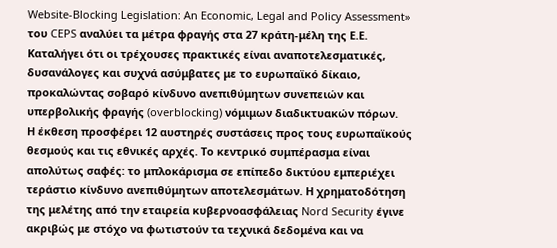Website-Blocking Legislation: An Economic, Legal and Policy Assessment» του CEPS αναλύει τα μέτρα φραγής στα 27 κράτη-μέλη της Ε.Ε. Καταλήγει ότι οι τρέχουσες πρακτικές είναι αναποτελεσματικές, δυσανάλογες και συχνά ασύμβατες με το ευρωπαϊκό δίκαιο, προκαλώντας σοβαρό κίνδυνο ανεπιθύμητων συνεπειών και υπερβολικής φραγής (overblocking) νόμιμων διαδικτυακών πόρων.
Η έκθεση προσφέρει 12 αυστηρές συστάσεις προς τους ευρωπαϊκούς θεσμούς και τις εθνικές αρχές. Το κεντρικό συμπέρασμα είναι απολύτως σαφές: το μπλοκάρισμα σε επίπεδο δικτύου εμπεριέχει τεράστιο κίνδυνο ανεπιθύμητων αποτελεσμάτων. Η χρηματοδότηση της μελέτης από την εταιρεία κυβερνοασφάλειας Nord Security έγινε ακριβώς με στόχο να φωτιστούν τα τεχνικά δεδομένα και να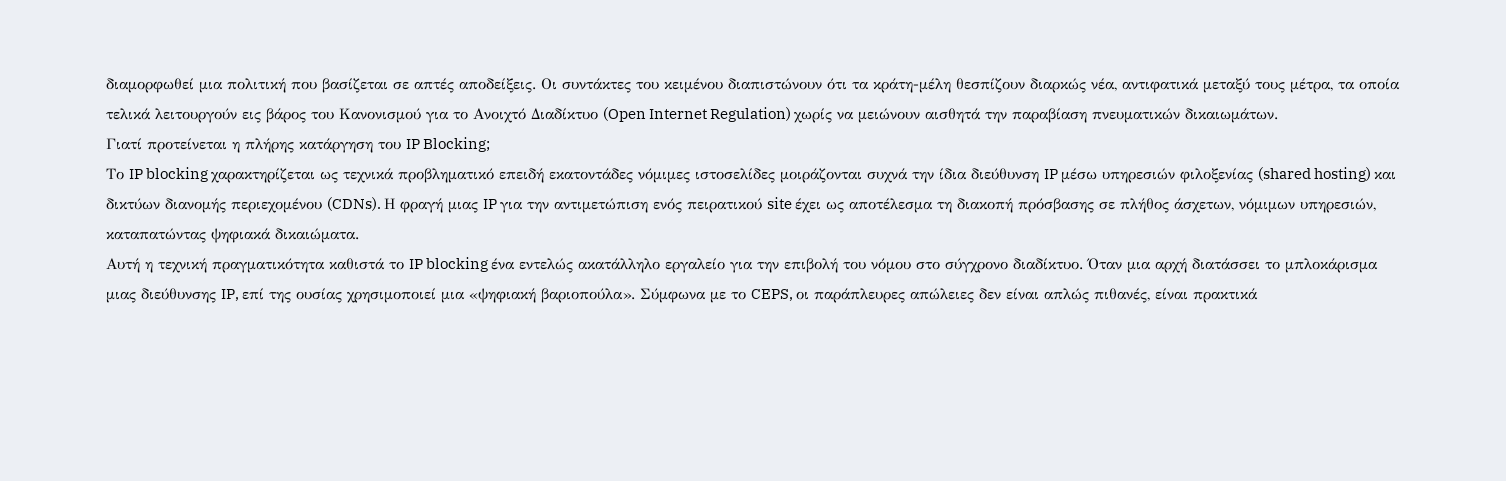διαμορφωθεί μια πολιτική που βασίζεται σε απτές αποδείξεις. Οι συντάκτες του κειμένου διαπιστώνουν ότι τα κράτη-μέλη θεσπίζουν διαρκώς νέα, αντιφατικά μεταξύ τους μέτρα, τα οποία τελικά λειτουργούν εις βάρος του Κανονισμού για το Ανοιχτό Διαδίκτυο (Open Internet Regulation) χωρίς να μειώνουν αισθητά την παραβίαση πνευματικών δικαιωμάτων.
Γιατί προτείνεται η πλήρης κατάργηση του IP Blocking;
Το IP blocking χαρακτηρίζεται ως τεχνικά προβληματικό επειδή εκατοντάδες νόμιμες ιστοσελίδες μοιράζονται συχνά την ίδια διεύθυνση IP μέσω υπηρεσιών φιλοξενίας (shared hosting) και δικτύων διανομής περιεχομένου (CDNs). Η φραγή μιας IP για την αντιμετώπιση ενός πειρατικού site έχει ως αποτέλεσμα τη διακοπή πρόσβασης σε πλήθος άσχετων, νόμιμων υπηρεσιών, καταπατώντας ψηφιακά δικαιώματα.
Αυτή η τεχνική πραγματικότητα καθιστά το IP blocking ένα εντελώς ακατάλληλο εργαλείο για την επιβολή του νόμου στο σύγχρονο διαδίκτυο. Όταν μια αρχή διατάσσει το μπλοκάρισμα μιας διεύθυνσης IP, επί της ουσίας χρησιμοποιεί μια «ψηφιακή βαριοπούλα». Σύμφωνα με το CEPS, οι παράπλευρες απώλειες δεν είναι απλώς πιθανές, είναι πρακτικά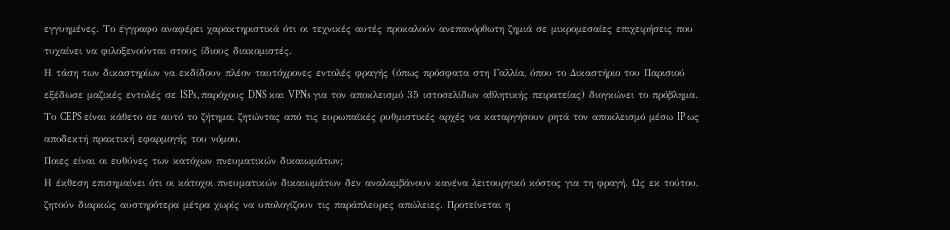εγγυημένες. Το έγγραφο αναφέρει χαρακτηριστικά ότι οι τεχνικές αυτές προκαλούν ανεπανόρθωτη ζημιά σε μικρομεσαίες επιχειρήσεις που τυχαίνει να φιλοξενούνται στους ίδιους διακομιστές.
Η τάση των δικαστηρίων να εκδίδουν πλέον ταυτόχρονες εντολές φραγής (όπως πρόσφατα στη Γαλλία, όπου το Δικαστήριο του Παρισιού εξέδωσε μαζικές εντολές σε ISPs, παρόχους DNS και VPNs για τον αποκλεισμό 35 ιστοσελίδων αθλητικής πειρατείας) διογκώνει το πρόβλημα. Το CEPS είναι κάθετο σε αυτό το ζήτημα, ζητώντας από τις ευρωπαϊκές ρυθμιστικές αρχές να καταργήσουν ρητά τον αποκλεισμό μέσω IP ως αποδεκτή πρακτική εφαρμογής του νόμου.
Ποιες είναι οι ευθύνες των κατόχων πνευματικών δικαιωμάτων;
Η έκθεση επισημαίνει ότι οι κάτοχοι πνευματικών δικαιωμάτων δεν αναλαμβάνουν κανένα λειτουργικό κόστος για τη φραγή. Ως εκ τούτου, ζητούν διαρκώς αυστηρότερα μέτρα χωρίς να υπολογίζουν τις παράπλευρες απώλειες. Προτείνεται η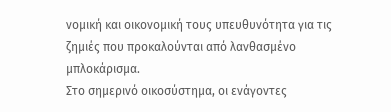νομική και οικονομική τους υπευθυνότητα για τις ζημιές που προκαλούνται από λανθασμένο μπλοκάρισμα.
Στο σημερινό οικοσύστημα, οι ενάγοντες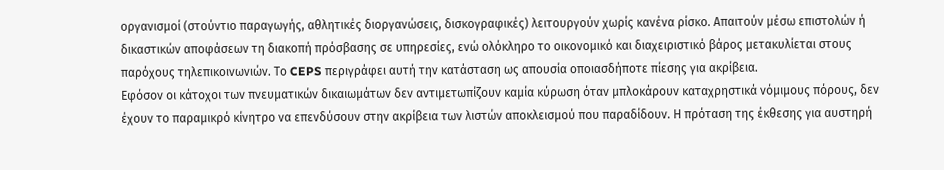οργανισμοί (στούντιο παραγωγής, αθλητικές διοργανώσεις, δισκογραφικές) λειτουργούν χωρίς κανένα ρίσκο. Απαιτούν μέσω επιστολών ή δικαστικών αποφάσεων τη διακοπή πρόσβασης σε υπηρεσίες, ενώ ολόκληρο το οικονομικό και διαχειριστικό βάρος μετακυλίεται στους παρόχους τηλεπικοινωνιών. Το CEPS περιγράφει αυτή την κατάσταση ως απουσία οποιασδήποτε πίεσης για ακρίβεια.
Εφόσον οι κάτοχοι των πνευματικών δικαιωμάτων δεν αντιμετωπίζουν καμία κύρωση όταν μπλοκάρουν καταχρηστικά νόμιμους πόρους, δεν έχουν το παραμικρό κίνητρο να επενδύσουν στην ακρίβεια των λιστών αποκλεισμού που παραδίδουν. Η πρόταση της έκθεσης για αυστηρή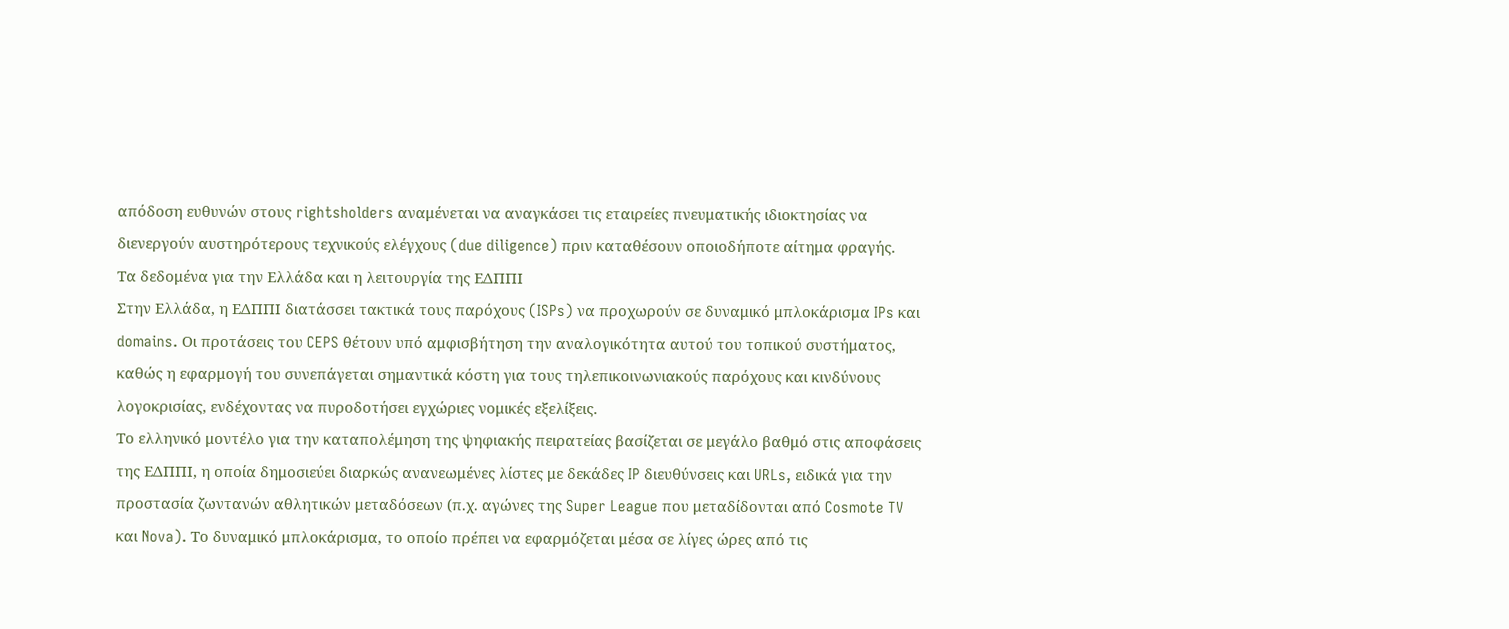απόδοση ευθυνών στους rightsholders αναμένεται να αναγκάσει τις εταιρείες πνευματικής ιδιοκτησίας να διενεργούν αυστηρότερους τεχνικούς ελέγχους (due diligence) πριν καταθέσουν οποιοδήποτε αίτημα φραγής.
Τα δεδομένα για την Ελλάδα και η λειτουργία της ΕΔΠΠΙ
Στην Ελλάδα, η ΕΔΠΠΙ διατάσσει τακτικά τους παρόχους (ISPs) να προχωρούν σε δυναμικό μπλοκάρισμα IPs και domains. Οι προτάσεις του CEPS θέτουν υπό αμφισβήτηση την αναλογικότητα αυτού του τοπικού συστήματος, καθώς η εφαρμογή του συνεπάγεται σημαντικά κόστη για τους τηλεπικοινωνιακούς παρόχους και κινδύνους λογοκρισίας, ενδέχοντας να πυροδοτήσει εγχώριες νομικές εξελίξεις.
Το ελληνικό μοντέλο για την καταπολέμηση της ψηφιακής πειρατείας βασίζεται σε μεγάλο βαθμό στις αποφάσεις της ΕΔΠΠΙ, η οποία δημοσιεύει διαρκώς ανανεωμένες λίστες με δεκάδες IP διευθύνσεις και URLs, ειδικά για την προστασία ζωντανών αθλητικών μεταδόσεων (π.χ. αγώνες της Super League που μεταδίδονται από Cosmote TV και Nova). Το δυναμικό μπλοκάρισμα, το οποίο πρέπει να εφαρμόζεται μέσα σε λίγες ώρες από τις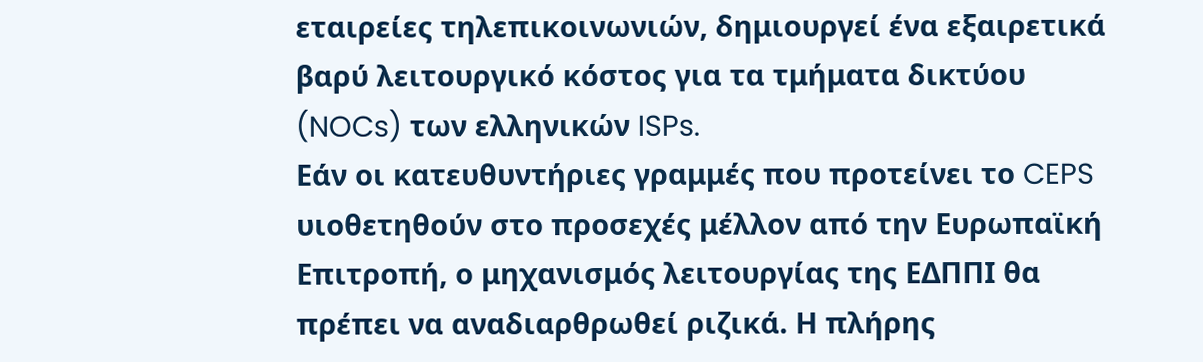εταιρείες τηλεπικοινωνιών, δημιουργεί ένα εξαιρετικά βαρύ λειτουργικό κόστος για τα τμήματα δικτύου (NOCs) των ελληνικών ISPs.
Εάν οι κατευθυντήριες γραμμές που προτείνει το CEPS υιοθετηθούν στο προσεχές μέλλον από την Ευρωπαϊκή Επιτροπή, ο μηχανισμός λειτουργίας της ΕΔΠΠΙ θα πρέπει να αναδιαρθρωθεί ριζικά. Η πλήρης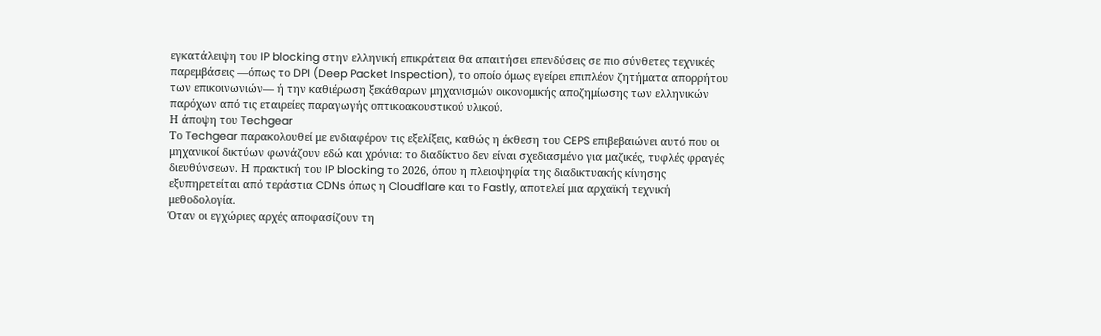εγκατάλειψη του IP blocking στην ελληνική επικράτεια θα απαιτήσει επενδύσεις σε πιο σύνθετες τεχνικές παρεμβάσεις —όπως το DPI (Deep Packet Inspection), το οποίο όμως εγείρει επιπλέον ζητήματα απορρήτου των επικοινωνιών— ή την καθιέρωση ξεκάθαρων μηχανισμών οικονομικής αποζημίωσης των ελληνικών παρόχων από τις εταιρείες παραγωγής οπτικοακουστικού υλικού.
Η άποψη του Techgear
Το Techgear παρακολουθεί με ενδιαφέρον τις εξελίξεις, καθώς η έκθεση του CEPS επιβεβαιώνει αυτό που οι μηχανικοί δικτύων φωνάζουν εδώ και χρόνια: το διαδίκτυο δεν είναι σχεδιασμένο για μαζικές, τυφλές φραγές διευθύνσεων. Η πρακτική του IP blocking το 2026, όπου η πλειοψηφία της διαδικτυακής κίνησης εξυπηρετείται από τεράστια CDNs όπως η Cloudflare και το Fastly, αποτελεί μια αρχαϊκή τεχνική μεθοδολογία.
Όταν οι εγχώριες αρχές αποφασίζουν τη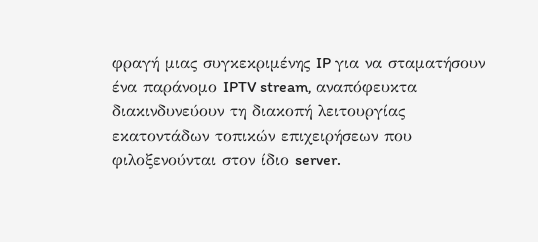φραγή μιας συγκεκριμένης IP για να σταματήσουν ένα παράνομο IPTV stream, αναπόφευκτα διακινδυνεύουν τη διακοπή λειτουργίας εκατοντάδων τοπικών επιχειρήσεων που φιλοξενούνται στον ίδιο server.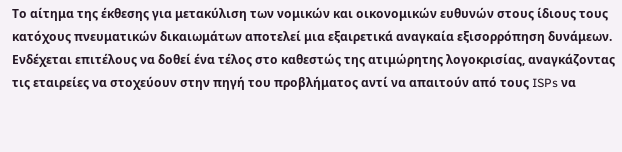Το αίτημα της έκθεσης για μετακύλιση των νομικών και οικονομικών ευθυνών στους ίδιους τους κατόχους πνευματικών δικαιωμάτων αποτελεί μια εξαιρετικά αναγκαία εξισορρόπηση δυνάμεων. Ενδέχεται επιτέλους να δοθεί ένα τέλος στο καθεστώς της ατιμώρητης λογοκρισίας, αναγκάζοντας τις εταιρείες να στοχεύουν στην πηγή του προβλήματος αντί να απαιτούν από τους ISPs να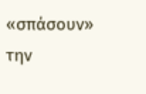«σπάσουν» την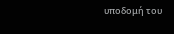υποδομή του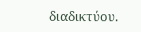διαδικτύου.